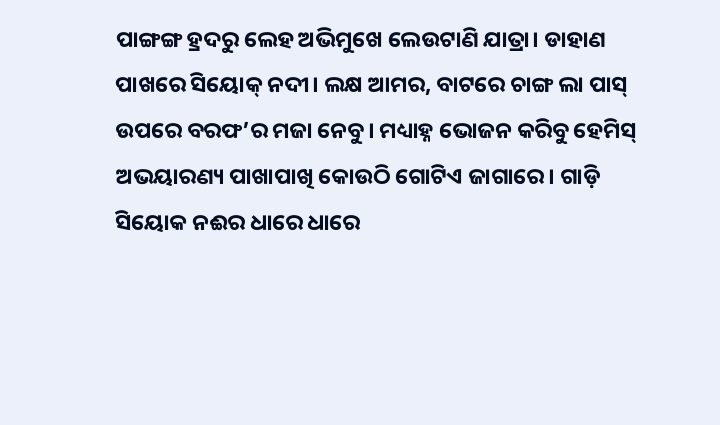ପାଙ୍ଗଙ୍ଗ ହ୍ରଦରୁ ଲେହ ଅଭିମୁଖେ ଲେଉଟାଣି ଯାତ୍ରା। ଡାହାଣ ପାଖରେ ସିୟୋକ୍ ନଦୀ। ଲକ୍ଷ ଆମର, ବାଟରେ ଚାଙ୍ଗ ଲା ପାସ୍ ଉପରେ ବରଫ’ର ମଜା ନେବୁ। ମଧ୍ୟାହ୍ନ ଭୋଜନ କରିବୁ ହେମିସ୍ ଅଭୟାରଣ୍ୟ ପାଖାପାଖି କୋଉଠି ଗୋଟିଏ ଜାଗାରେ। ଗାଡ଼ି ସିୟୋକ ନଈର ଧାରେ ଧାରେ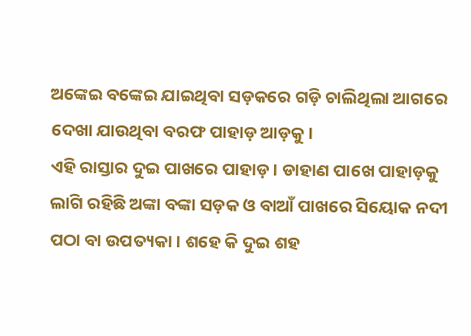ଅଙ୍କେଇ ବଙ୍କେଇ ଯାଇଥିବା ସଡ଼କରେ ଗଡ଼ି ଚାଲିଥିଲା ଆଗରେ ଦେଖା ଯାଉଥିବା ବରଫ ପାହାଡ଼ ଆଡ଼କୁ।
ଏହି ରାସ୍ତାର ଦୁଇ ପାଖରେ ପାହାଡ଼। ଡାହାଣ ପାଖେ ପାହାଡ଼କୁ ଲାଗି ରହିଛି ଅଙ୍କା ବଙ୍କା ସଡ଼କ ଓ ବାଆଁ ପାଖରେ ସିୟୋକ ନଦୀ ପଠା ବା ଉପତ୍ୟକା। ଶହେ କି ଦୁଇ ଶହ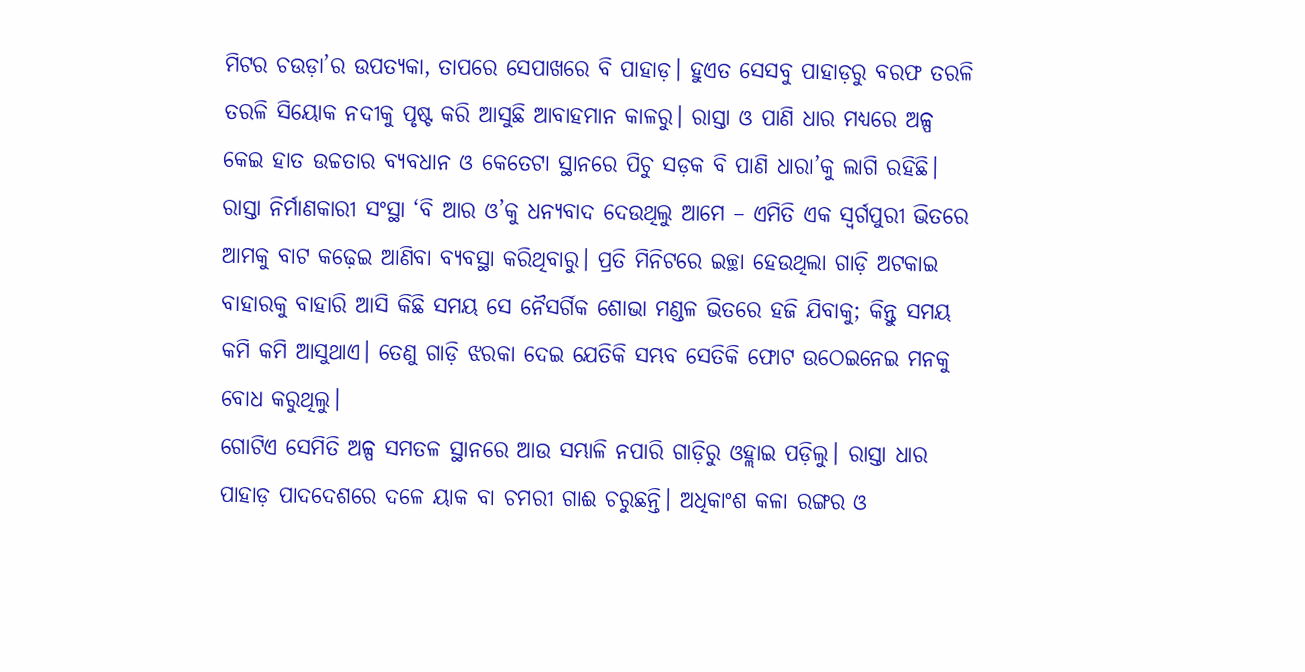ମିଟର ଚଉଡ଼ା’ର ଉପତ୍ୟକା, ତାପରେ ସେପାଖରେ ବି ପାହାଡ଼। ହୁଏତ ସେସବୁ ପାହାଡ଼ରୁ ବରଫ ତରଳି ତରଳି ସିୟୋକ ନଦୀକୁ ପୃଷ୍ଟ କରି ଆସୁଛି ଆବାହମାନ କାଳରୁ। ରାସ୍ତା ଓ ପାଣି ଧାର ମଧ୍ୟରେ ଅଳ୍ପ କେଇ ହାତ ଉଚ୍ଚତାର ବ୍ୟବଧାନ ଓ କେତେଟା ସ୍ଥାନରେ ପିଚୁ ସଡ଼କ ବି ପାଣି ଧାରା’କୁ ଲାଗି ରହିଛି। ରାସ୍ତା ନିର୍ମାଣକାରୀ ସଂସ୍ଥା ‘ବି ଆର ଓ’କୁ ଧନ୍ୟବାଦ ଦେଉଥିଲୁ ଆମେ – ଏମିତି ଏକ ସ୍ବର୍ଗପୁରୀ ଭିତରେ ଆମକୁ ବାଟ କଢ଼େଇ ଆଣିବା ବ୍ୟବସ୍ଥା କରିଥିବାରୁ। ପ୍ରତି ମିନିଟରେ ଇଚ୍ଛା ହେଉଥିଲା ଗାଡ଼ି ଅଟକାଇ ବାହାରକୁ ବାହାରି ଆସି କିଛି ସମୟ ସେ ନୈସର୍ଗିକ ଶୋଭା ମଣ୍ଡଳ ଭିତରେ ହଜି ଯିବାକୁ; କିନ୍ତୁ ସମୟ କମି କମି ଆସୁଥାଏ। ତେଣୁ ଗାଡ଼ି ଝରକା ଦେଇ ଯେତିକି ସମ୍ଭବ ସେତିକି ଫୋଟ ଉଠେଇନେଇ ମନକୁ ବୋଧ କରୁଥିଲୁ।
ଗୋଟିଏ ସେମିତି ଅଳ୍ପ ସମତଳ ସ୍ଥାନରେ ଆଉ ସମ୍ଭାଳି ନପାରି ଗାଡ଼ିରୁ ଓହ୍ଲାଇ ପଡ଼ିଲୁ। ରାସ୍ତା ଧାର ପାହାଡ଼ ପାଦଦେଶରେ ଦଳେ ୟାକ ବା ଚମରୀ ଗାଈ ଚରୁଛନ୍ତି। ଅଧିକାଂଶ କଳା ରଙ୍ଗର ଓ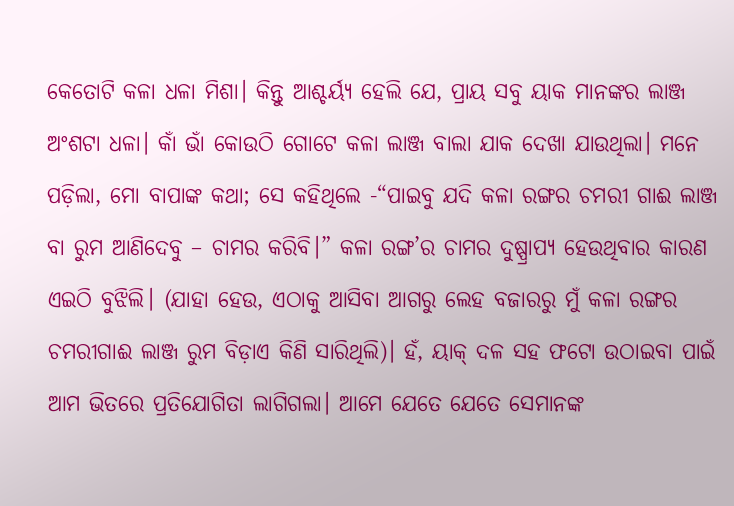କେତୋଟି କଳା ଧଳା ମିଶା। କିନ୍ତୁ ଆଶ୍ଚର୍ୟ୍ଯ ହେଲି ଯେ, ପ୍ରାୟ ସବୁ ୟାକ ମାନଙ୍କର ଲାଞ୍ଜ ଅଂଶଟା ଧଳା। କାଁ ଭାଁ କୋଉଠି ଗୋଟେ କଳା ଲାଞ୍ଜ ବାଲା ଯାକ ଦେଖା ଯାଉଥିଲା। ମନେ ପଡ଼ିଲା, ମୋ ବାପାଙ୍କ କଥା; ସେ କହିଥିଲେ -“ପାଇବୁ ଯଦି କଳା ରଙ୍ଗର ଚମରୀ ଗାଈ ଲାଞ୍ଜ ବା ରୁମ ଆଣିଦେବୁ – ଚାମର କରିବି।” କଳା ରଙ୍ଗ’ର ଚାମର ଦୁଷ୍ପ୍ରାପ୍ୟ ହେଉଥିବାର କାରଣ ଏଇଠି ବୁଝିଲି। (ଯାହା ହେଉ, ଏଠାକୁ ଆସିବା ଆଗରୁ ଲେହ ବଜାରରୁ ମୁଁ କଳା ରଙ୍ଗର ଚମରୀଗାଈ ଲାଞ୍ଜ ରୁମ ବିଡ଼ାଏ କିଣି ସାରିଥିଲି)। ହଁ, ୟାକ୍ ଦଳ ସହ ଫଟୋ ଉଠାଇବା ପାଇଁ ଆମ ଭିତରେ ପ୍ରତିଯୋଗିତା ଲାଗିଗଲା। ଆମେ ଯେତେ ଯେତେ ସେମାନଙ୍କ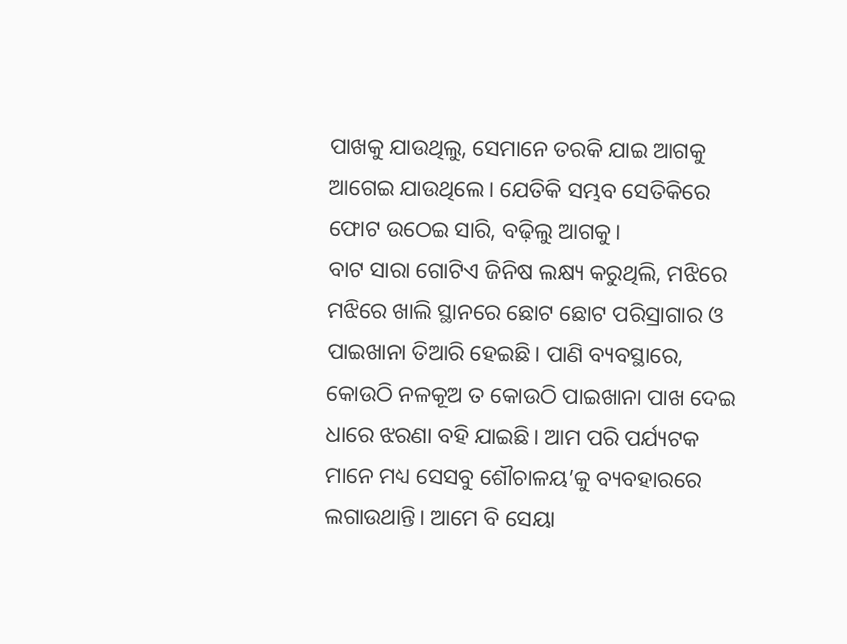ପାଖକୁ ଯାଉଥିଲୁ, ସେମାନେ ତରକି ଯାଇ ଆଗକୁ ଆଗେଇ ଯାଉଥିଲେ। ଯେତିକି ସମ୍ଭବ ସେତିକିରେ ଫୋଟ ଉଠେଇ ସାରି, ବଢ଼ିଲୁ ଆଗକୁ।
ବାଟ ସାରା ଗୋଟିଏ ଜିନିଷ ଲକ୍ଷ୍ୟ କରୁଥିଲି, ମଝିରେ ମଝିରେ ଖାଲି ସ୍ଥାନରେ ଛୋଟ ଛୋଟ ପରିସ୍ରାଗାର ଓ ପାଇଖାନା ତିଆରି ହେଇଛି। ପାଣି ବ୍ୟବସ୍ଥାରେ, କୋଉଠି ନଳକୂଅ ତ କୋଉଠି ପାଇଖାନା ପାଖ ଦେଇ ଧାରେ ଝରଣା ବହି ଯାଇଛି। ଆମ ପରି ପର୍ଯ୍ୟଟକ ମାନେ ମଧ୍ୟ ସେସବୁ ଶୌଚାଳୟ’କୁ ବ୍ୟବହାରରେ ଲଗାଉଥାନ୍ତି। ଆମେ ବି ସେୟା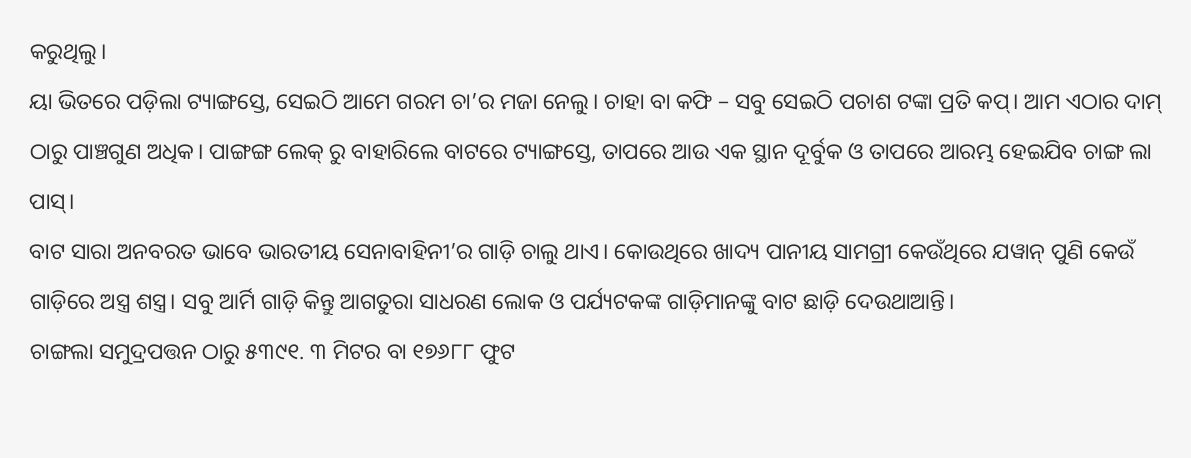କରୁଥିଲୁ।
ୟା ଭିତରେ ପଡ଼ିଲା ଟ୍ୟାଙ୍ଗସ୍ତେ, ସେଇଠି ଆମେ ଗରମ ଚା’ର ମଜା ନେଲୁ। ଚାହା ବା କଫି – ସବୁ ସେଇଠି ପଚାଶ ଟଙ୍କା ପ୍ରତି କପ୍। ଆମ ଏଠାର ଦାମ୍ ଠାରୁ ପାଞ୍ଚଗୁଣ ଅଧିକ। ପାଙ୍ଗଙ୍ଗ ଲେକ୍ ରୁ ବାହାରିଲେ ବାଟରେ ଟ୍ୟାଙ୍ଗସ୍ତେ, ତାପରେ ଆଉ ଏକ ସ୍ଥାନ ଦୂର୍ବୁକ ଓ ତାପରେ ଆରମ୍ଭ ହେଇଯିବ ଚାଙ୍ଗ ଲା ପାସ୍।
ବାଟ ସାରା ଅନବରତ ଭାବେ ଭାରତୀୟ ସେନାବାହିନୀ’ର ଗାଡ଼ି ଚାଲୁ ଥାଏ। କୋଉଥିରେ ଖାଦ୍ୟ ପାନୀୟ ସାମଗ୍ରୀ କେଉଁଥିରେ ଯୱାନ୍ ପୁଣି କେଉଁ ଗାଡ଼ିରେ ଅସ୍ତ୍ର ଶସ୍ତ୍ର। ସବୁ ଆର୍ମି ଗାଡ଼ି କିନ୍ତୁ ଆଗତୁରା ସାଧରଣ ଲୋକ ଓ ପର୍ଯ୍ୟଟକଙ୍କ ଗାଡ଼ିମାନଙ୍କୁ ବାଟ ଛାଡ଼ି ଦେଉଥାଆନ୍ତି।
ଚାଙ୍ଗଲା ସମୁଦ୍ରପତ୍ତନ ଠାରୁ ୫୩୯୧. ୩ ମିଟର ବା ୧୭୬୮୮ ଫୁଟ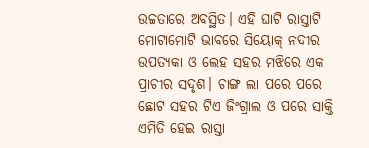ଉଚ୍ଚତାରେ ଅବସ୍ଥିତ। ଏହି ଘାଟି ରାସ୍ତାଟି ମୋଟାମୋଟି ଭାବରେ ସିୟୋକ୍ ନଦୀର ଉପତ୍ୟକା ଓ ଲେହ ସହର ମଝିରେ ଏକ ପ୍ରାଚୀର ସଦୃଶ। ଚାଙ୍ଗ ଲା ପରେ ପରେ ଛୋଟ ସହର ଟିଏ ଜିଂଗ୍ରାଲ ଓ ପରେ ସାକ୍ତି ଏମିତି ହେଇ ରାସ୍ତା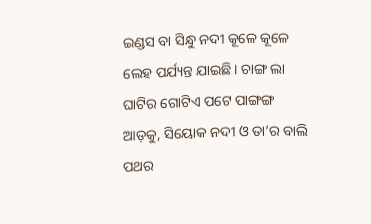ଇଣ୍ଡସ ବା ସିନ୍ଧୁ ନଦୀ କୂଳେ କୂଳେ ଲେହ ପର୍ଯ୍ୟନ୍ତ ଯାଇଛି। ଚାଙ୍ଗ ଲା ଘାଟିର ଗୋଟିଏ ପଟେ ପାଙ୍ଗଙ୍ଗ ଆଡ଼କୁ, ସିୟୋକ ନଦୀ ଓ ତା’ର ବାଲି ପଥର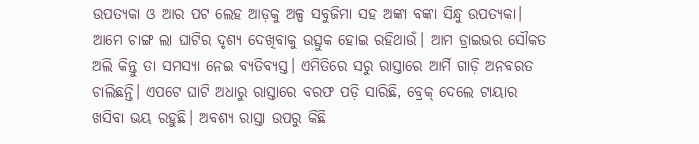ଉପତ୍ୟକା ଓ ଆର ପଟ ଲେହ ଆଡ଼କୁ ଅଳ୍ପ ସବୁଜିମା ସହ ଅଙ୍କା ବଙ୍କା ସିନ୍ଧୁ ଉପତ୍ୟକା।
ଆମେ ଚାଙ୍ଗ ଲା ଘାଟିର ଦୃଶ୍ୟ ଦେଖିବାକୁ ଉତ୍ସୁକ ହୋଇ ରହିଥାଉଁ। ଆମ ଡ୍ରାଇଭର ସୌକତ ଅଲି କିନ୍ତୁ ତା ସମସ୍ୟା ନେଇ ବ୍ୟତିବ୍ୟସ୍ତ। ଏମିତିରେ ସରୁ ରାସ୍ତାରେ ଆର୍ମି ଗାଡ଼ି ଅନବରତ ଚାଲିଛନ୍ତି। ଏପଟେ ଘାଟି ଅଧାରୁ ରାସ୍ତାରେ ବରଫ ପଡ଼ି ସାରିଛି, ବ୍ରେକ୍ ଦେଲେ ଟାୟାର ଖସିବା ଭୟ ରହୁଛି। ଅବଶ୍ୟ ରାସ୍ତା ଉପରୁ କିଛି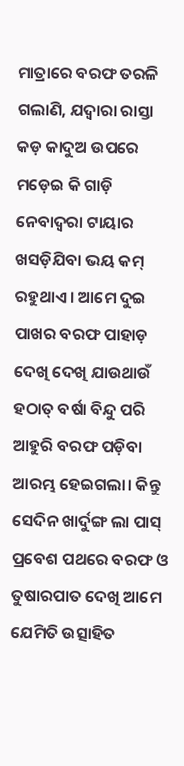ମାତ୍ରାରେ ବରଫ ତରଳି ଗଲାଣି, ଯଦ୍ୱାରା ରାସ୍ତା କଡ଼ କାଦୁଅ ଉପରେ ମଡ଼େଇ କି ଗାଡ଼ି ନେବାଦ୍ଵରା ଟାୟାର ଖସଡ଼ିଯିବା ଭୟ କମ୍ ରହୁଥାଏ। ଆମେ ଦୁଇ ପାଖର ବରଫ ପାହାଡ଼ ଦେଖି ଦେଖି ଯାଉଥାଉଁ ହଠାତ୍ ବର୍ଷା ବିନ୍ଦୁ ପରି ଆହୁରି ବରଫ ପଡ଼ିବା ଆରମ୍ଭ ହେଇଗଲା। କିନ୍ତୁ ସେଦିନ ଖାର୍ଦୁଙ୍ଗ ଲା ପାସ୍ ପ୍ରବେଶ ପଥରେ ବରଫ ଓ ତୁଷାରପାତ ଦେଖି ଆମେ ଯେମିତି ଉତ୍ସାହିତ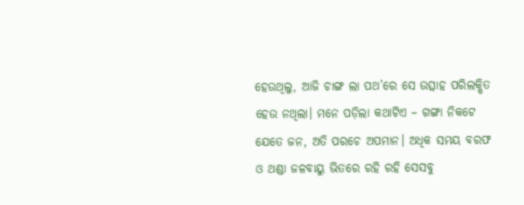ହେଉଥିଲୁ, ଆଜି ଚାଙ୍ଗ ଲା ପଥ’ରେ ସେ ଉତ୍ସାହ ପରିଲକ୍ଷିତ ହେଉ ନଥିଲା। ମନେ ପଡ଼ିଲା କଥାଟିଏ – ଗଙ୍ଗା ନିକଟେ ଯେତେ ଜନ, ଅତି ପରଚେ ଅପମାନ। ଅଧିକ ସମୟ ବରଫ ଓ ଥଣ୍ଡା ଜଳବାୟୁ ଭିତରେ ରହି ରହି ସେସବୁ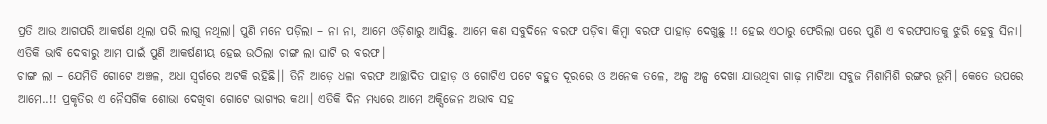ପ୍ରତି ଆଉ ଆଗପରି ଆକର୍ଷଣ ଥିଲା ପରି ଲାଗୁ ନଥିଲା। ପୁଣି ମନେ ପଡ଼ିଲା – ନା ନା, ଆମେ ଓଡ଼ିଶାରୁ ଆସିଛୁ. ଆମେ କଣ ସବୁଦିନେ ବରଫ ପଡ଼ିବା କିମ୍ୱା ବରଫ ପାହାଡ଼ ଦେଖୁଛୁ !! ହେଇ ଏଠାରୁ ଫେରିଲା ପରେ ପୁଣି ଏ ବରଫପାତକୁ ଝୁରି ହେବୁ ସିନା। ଏତିକି ଭାବି ଦେବାରୁ ଆମ ପାଇଁ ପୁଣି ଆକର୍ଷଣୀୟ ହେଇ ଉଠିଲା ଚାଙ୍ଗ ଲା ଘାଟି ର ବରଫ।
ଚାଙ୍ଗ ଲା – ଯେମିତି ଗୋଟେ ଅଞ୍ଚଳ, ଅଧା ସ୍ବର୍ଗରେ ଅଟକି ରହିଛି।। ତିନି ଆଡ଼େ ଧଳା ବରଫ ଆଚ୍ଛାଦିତ ପାହାଡ଼ ଓ ଗୋଟିଏ ପଟେ ବହୁତ ଦୂରରେ ଓ ଅନେକ ତଳେ, ଅଳ୍ପ ଅଳ୍ପ ଦେଖା ଯାଉଥିବା ଗାଢ଼ ମାଟିଆ ସବୁଜ ମିଶାମିଶି ରଙ୍ଗର ଭୂମି। କେତେ ଉପରେ ଆମେ..!! ପ୍ରକୃତିର ଏ ନୈସର୍ଗିକ ଶୋଭା ଦେଖିବା ଗୋଟେ ଭାଗ୍ୟର କଥା। ଏତିକି ଦିନ ମଧ୍ୟରେ ଆମେ ଅକ୍ସିଜେନ ଅଭାବ ସହ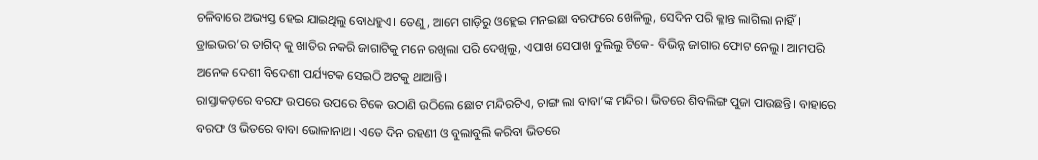ଚଳିବାରେ ଅଭ୍ୟସ୍ତ ହେଇ ଯାଇଥିଲୁ ବୋଧହୁଏ। ତେଣୁ, ଆମେ ଗାଡ଼ିରୁ ଓହ୍ଲେଇ ମନଇଛା ବରଫରେ ଖେଳିଲୁ, ସେଦିନ ପରି କ୍ଳାନ୍ତ ଲାଗିଲା ନାହିଁ। ଡ୍ରାଇଭର’ର ତାଗିଦ୍ କୁ ଖାତିର ନକରି ଜାଗାଟିକୁ ମନେ ରଖିଲା ପରି ଦେଖିଲୁ, ଏପାଖ ସେପାଖ ବୁଲିଲୁ ଟିକେ- ବିଭିନ୍ନ ଜାଗାର ଫୋଟ ନେଲୁ। ଆମପରି ଅନେକ ଦେଶୀ ବିଦେଶୀ ପର୍ଯ୍ୟଟକ ସେଇଠି ଅଟକୁ ଥାଆନ୍ତି।
ରାସ୍ତାକଡ଼ରେ ବରଫ ଉପରେ ଉପରେ ଟିକେ ଉଠାଣି ଉଠିଲେ ଛୋଟ ମନ୍ଦିରଟିଏ, ଚାଙ୍ଗ ଲା ବାବା’ଙ୍କ ମନ୍ଦିର। ଭିତରେ ଶିବଲିଙ୍ଗ ପୁଜା ପାଉଛନ୍ତି। ବାହାରେ ବରଫ ଓ ଭିତରେ ବାବା ଭୋଳାନାଥ। ଏତେ ଦିନ ରହଣୀ ଓ ବୁଲାବୁଲି କରିବା ଭିତରେ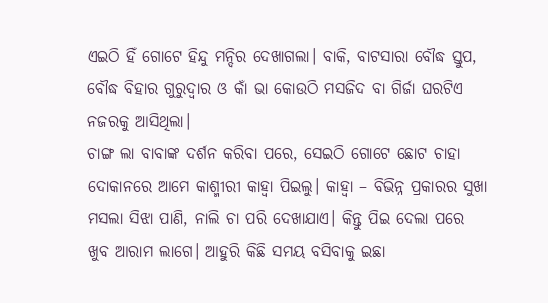ଏଇଠି ହିଁ ଗୋଟେ ହିନ୍ଦୁ ମନ୍ଦିର ଦେଖାଗଲା। ବାକି, ବାଟସାରା ବୌଦ୍ଧ ସ୍ତୁପ, ବୌଦ୍ଧ ବିହାର ଗୁରୁଦ୍ୱାର ଓ କାଁ ଭା କୋଉଠି ମସଜିଦ ବା ଗିର୍ଜା ଘରଟିଏ ନଜରକୁ ଆସିଥିଲା।
ଚାଙ୍ଗ ଲା ବାବାଙ୍କ ଦର୍ଶନ କରିବା ପରେ, ସେଇଠି ଗୋଟେ ଛୋଟ ଚାହା ଦୋକାନରେ ଆମେ କାଶ୍ମୀରୀ କାହ୍ୱା ପିଇଲୁ। କାହ୍ଵା – ବିଭିନ୍ନ ପ୍ରକାରର ସୁଖା ମସଲା ସିଝା ପାଣି, ନାଲି ଚା ପରି ଦେଖାଯାଏ। କିନ୍ତୁ ପିଇ ଦେଲା ପରେ ଖୁବ ଆରାମ ଲାଗେ। ଆହୁରି କିଛି ସମୟ ବସିବାକୁ ଇଛା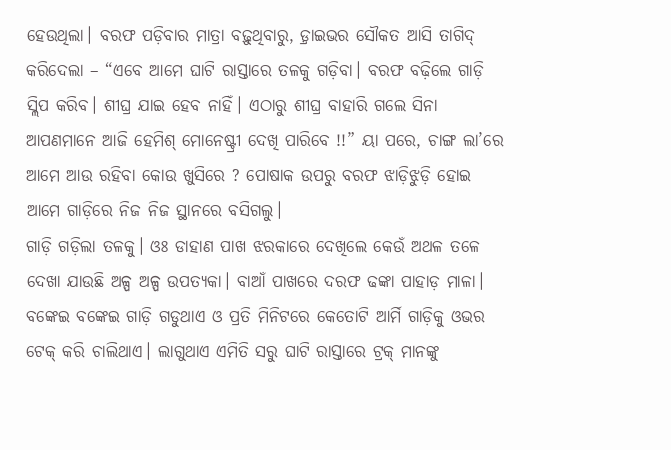ହେଉଥିଲା। ବରଫ ପଡ଼ିବାର ମାତ୍ରା ବଢ଼ୁଥିବାରୁ, ଡ଼୍ରାଇଭର ସୌକତ ଆସି ତାଗିଦ୍ କରିଦେଲା – “ଏବେ ଆମେ ଘାଟି ରାସ୍ତାରେ ତଳକୁ ଗଡ଼ିବା। ବରଫ ବଢ଼ିଲେ ଗାଡ଼ି ସ୍ଲିପ କରିବ। ଶୀଘ୍ର ଯାଇ ହେବ ନାହିଁ। ଏଠାରୁ ଶୀଘ୍ର ବାହାରି ଗଲେ ସିନା ଆପଣମାନେ ଆଜି ହେମିଶ୍ ମୋନେଷ୍ଟ୍ରୀ ଦେଖି ପାରିବେ !!” ୟା ପରେ, ଚାଙ୍ଗ ଲା’ରେ ଆମେ ଆଉ ରହିବା କୋଉ ଖୁସିରେ ? ପୋଷାକ ଉପରୁ ବରଫ ଝାଡ଼ିଝୁଡ଼ି ହୋଇ ଆମେ ଗାଡ଼ିରେ ନିଜ ନିଜ ସ୍ଥାନରେ ବସିଗଲୁ।
ଗାଡ଼ି ଗଡ଼ିଲା ତଳକୁ। ଓଃ ଡାହାଣ ପାଖ ଝରକାରେ ଦେଖିଲେ କେଉଁ ଅଥଳ ତଳେ ଦେଖା ଯାଉଛି ଅଳ୍ପ ଅଳ୍ପ ଉପତ୍ୟକା। ବାଆଁ ପାଖରେ ଦରଫ ଢଙ୍କା ପାହାଡ଼ ମାଳା। ବଙ୍କେଇ ବଙ୍କେଇ ଗାଡ଼ି ଗଡୁଥାଏ ଓ ପ୍ରତି ମିନିଟରେ କେତୋଟି ଆର୍ମି ଗାଡ଼ିକୁ ଓଭର ଟେକ୍ କରି ଚାଲିଥାଏ। ଲାଗୁଥାଏ ଏମିତି ସରୁ ଘାଟି ରାସ୍ତାରେ ଟ୍ରକ୍ ମାନଙ୍କୁ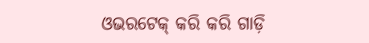ଓଭରଟେକ୍ କରି କରି ଗାଡ଼ି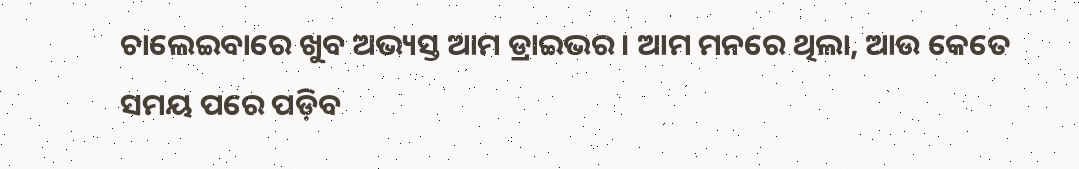ଚାଲେଇବାରେ ଖୁବ ଅଭ୍ୟସ୍ତ ଆମ ଡ୍ରାଇଭର। ଆମ ମନରେ ଥିଲା, ଆଉ କେତେ ସମୟ ପରେ ପଡ଼ିବ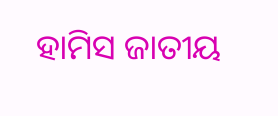ହାମିସ ଜାତୀୟ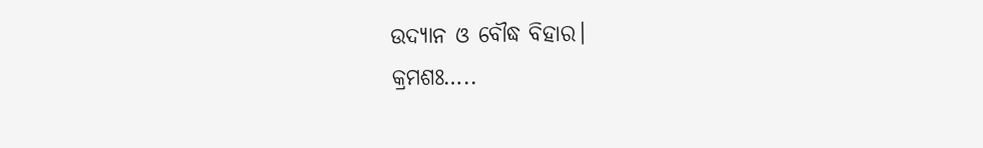ଉଦ୍ୟାନ ଓ ବୌଦ୍ଧ ବିହାର।
କ୍ରମଶଃ…..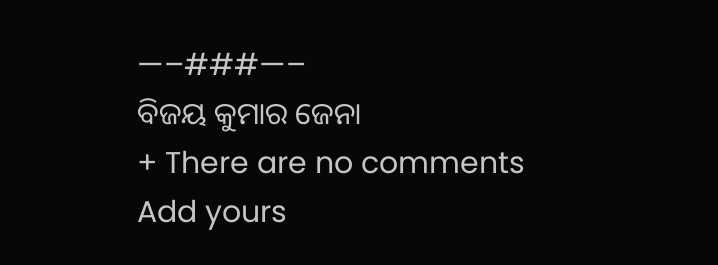—–###—–
ବିଜୟ କୁମାର ଜେନା
+ There are no comments
Add yours